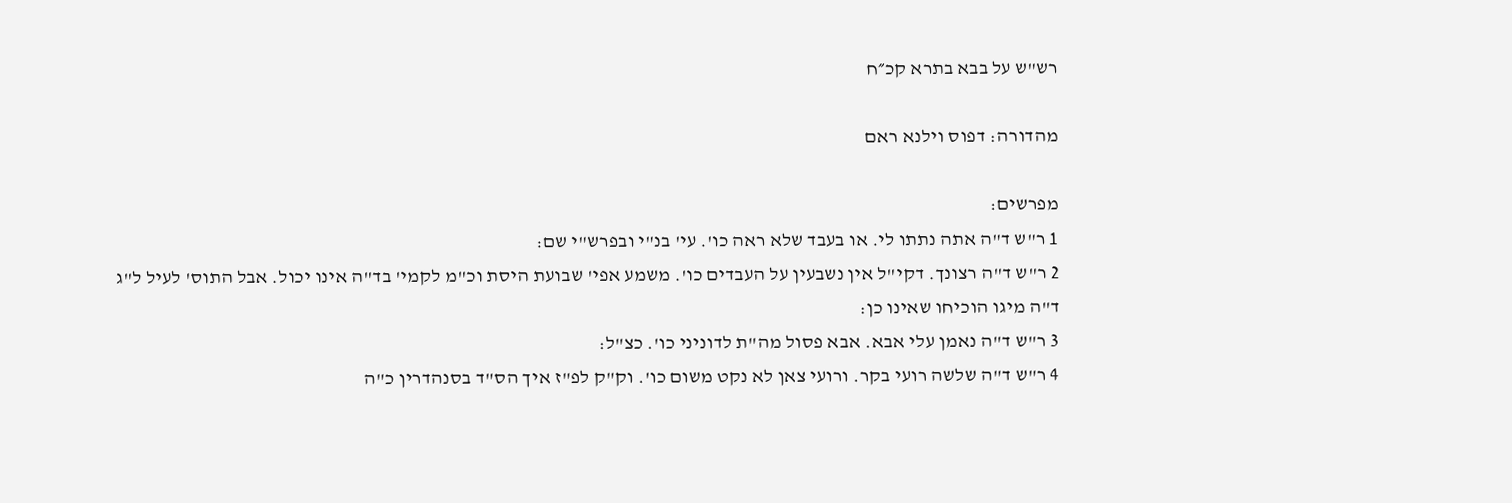רש"ש על בבא בתרא קכ״ח

מהדורה: דפוס וילנא ראם

מפרשים:
1 ר"ש ד"ה אתה נתתו לי. או בעבד שלא ראה כו'. עי' בנ"י ובפרש"י שם:
2 ר"ש ד"ה רצונך. דקי"ל אין נשבעין על העבדים כו'. משמע אפי' שבועת היסת וכ"מ לקמי' בד"ה אינו יכול. אבל התוס' לעיל ל"ג ד"ה מיגו הוכיחו שאינו כן:
3 ר"ש ד"ה נאמן עלי אבא. אבא פסול מה"ת לדוניני כו'. כצ"ל:
4 ר"ש ד"ה שלשה רועי בקר. ורועי צאן לא נקט משום כו'. וק"ק לפ"ז איך הס"ד בסנהדרין כ"ה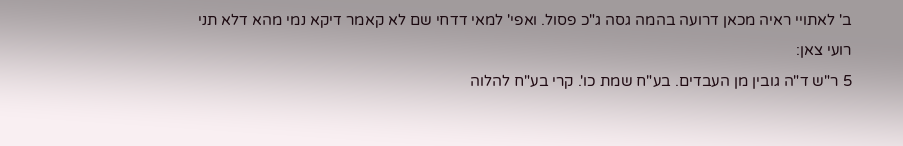ב' לאתויי ראיה מכאן דרועה בהמה גסה ג"כ פסול. ואפי' למאי דדחי שם לא קאמר דיקא נמי מהא דלא תני רועי צאן:
5 ר"ש ד"ה גובין מן העבדים. בע"ח שמת כו'. קרי בע"ח להלוה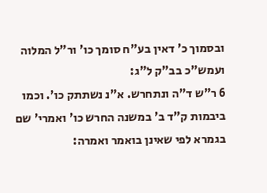ובסמוך כ' דאין בע"ח סומך כו' ור"ל המלוה ועמש"כ בב"ק ל"ג:
6 ר"ש ד"ה ונתחרש. א"נ נשתתק כו'. וכמו ביבמות ק"ד ב' במשנה החרש כו' ואמרי' שם בגמרא לפי שאינן בואמר ואמרה: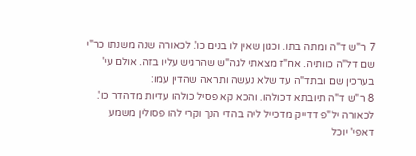7 ר"ש ד"ה ומתה בתו. וכגון שאין לו בנים כו'. לכאורה שנה משנתו כר"י שם דל"ה כוותיה. אח"ז מצאתי לגה"ש שהרגיש עליו בזה. אולם עי' בערכין שם ובתד"ה עד שלא נעשה ותראה שהדין עמו:
8 ר"ש ד"ה תיובתא דכולהו. והכא קא פסיל כולהו עדיות מדהדר כו'. לכאורה יל"פ דדייק מדכייל ליה בהדי הנך וקרי להו פסולין משמע דאפי' יוכל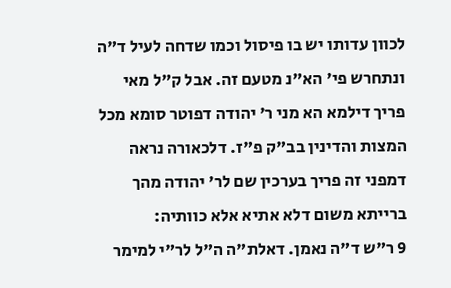לכוון עדותו יש בו פיסול וכמו שדחה לעיל ד"ה ונתחרש פי' הא"נ מטעם זה. אבל ק"ל מאי פריך דילמא הא מני ר' יהודה דפוטר סומא מכל המצות והדינין בב"ק פ"ז. דלכאורה נראה דמפני זה פריך בערכין שם לר' יהודה מהך ברייתא משום דלא אתיא אלא כוותיה:
9 ר"ש ד"ה נאמן. דאלת"ה ה"ל לר"י למימר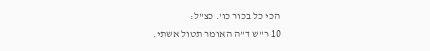הכי כל בכור כו'. כצ"ל:
10 ר"ש ד"ה האומר תטול אשתי.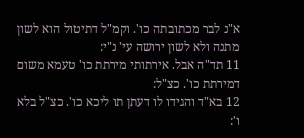א"נ לבר מכתובתה כו'. וקמ"ל דתיטול הוא לשון מתנה ולא לשון ירושה עי' נ"י:
11 תד"ה אבל. אירתותי מירתת כו' טעמא משום דמירתת כו'. כצ"ל:
12 בא"ד והגידו לו דעתן תו ליכא כו'. כצ"ל בלא ו':